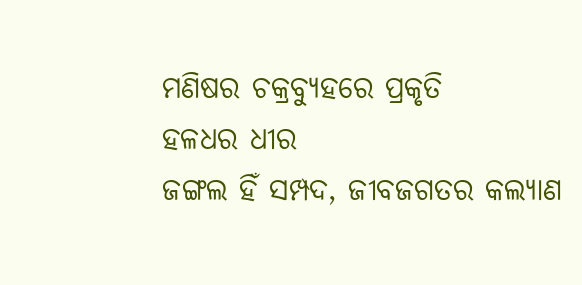ମଣିଷର ଚକ୍ରବ୍ୟୁହରେ ପ୍ରକୃତି
ହଳଧର ଧୀର
ଜଙ୍ଗଲ ହିଁ ସମ୍ପଦ, ଜୀବଜଗତର କଲ୍ୟାଣ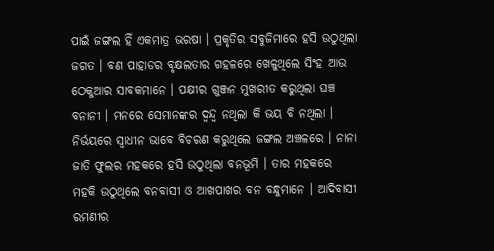ପାଇଁ ଜଙ୍ଗଲ ହିଁ ଏକମାତ୍ର ଭରଷା । ପ୍ରକୃତିର ସବୁଜିମାରେ ହସି ଉଠୁଥିଲା ଜଗତ । ବଣ ପାହାଡର ବୃକ୍ଷଲତାର ଗହଳରେ ଖେଳୁଥିଲେ ସିଂହ ଆଉ ଠେକୁଆର ସାବକମାନେ । ପକ୍ଷୀର ଗୁଞ୍ଜନ ମୁଖରୀତ କରୁଥିଲା ଘଞ୍ଚ ବନାନୀ । ମନରେ ସେମାନଙ୍କର ଦ୍ୱନ୍ଦ୍ୱ ନଥିଲା କି ଭୟ ବି ନଥିଲା । ନିର୍ଭୟରେ ସ୍ୱାଧୀନ ଭାବେ ବିଚରଣ କରୁଥିଲେ ଜଙ୍ଗଲ ଅଞ୍ଚଳରେ । ନାନା ଜାତି ଫୁଲର ମହକରେ ହସି ଉଠୁଥିଲା ବନଭୂମି । ତାର ମହକରେ ମହକି ଉଠୁଥିଲେ ବନବାସୀ ଓ ଆଖପାଖର ବନ ବନ୍ଧୁମାନେ । ଆଦିବାସୀ ରମଣୀର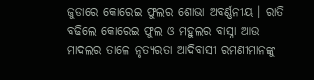ଜୁଡାରେ କୋରେଇ ଫୁଲର ଶୋଭା ଅବର୍ଣ୍ଣନୀୟ । ରାତି ବଢିଲେ କୋରେଇ ଫୁଲ ଓ ମହୁଲର ବାସ୍ନା ଆଉ ମାଦଲର ତାଳେ ନୃତ୍ୟରତା ଆଦିବାସୀ ରମଣୀମାନଙ୍କୁ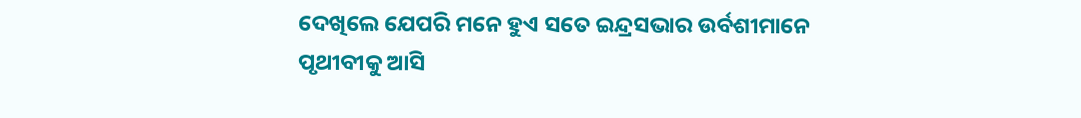ଦେଖିଲେ ଯେପରି ମନେ ହୁଏ ସତେ ଇନ୍ଦ୍ରସଭାର ଉର୍ବଶୀମାନେ ପୃଥୀବୀକୁ ଆସି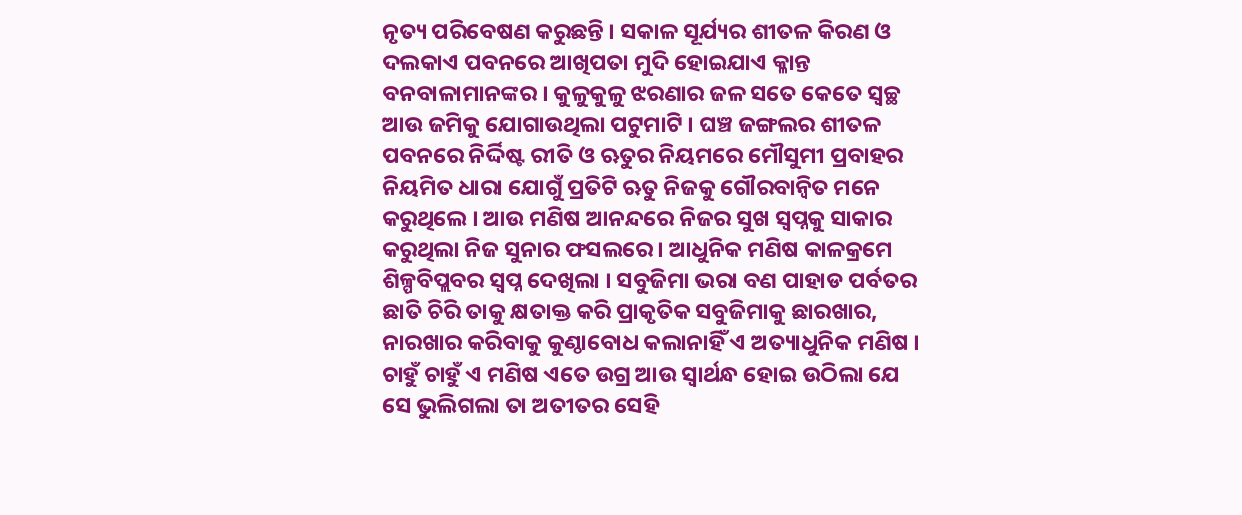ନୃତ୍ୟ ପରିବେଷଣ କରୁଛନ୍ତି । ସକାଳ ସୂର୍ଯ୍ୟର ଶୀତଳ କିରଣ ଓ ଦଲକାଏ ପବନରେ ଆଖିପତା ମୁଦି ହୋଇଯାଏ କ୍ଳାନ୍ତ ବନବାଳାମାନଙ୍କର । କୁଳୁକୁଳୁ ଝରଣାର ଜଳ ସତେ କେତେ ସ୍ୱଚ୍ଛ ଆଉ ଜମିକୁ ଯୋଗାଉଥିଲା ପଟୁମାଟି । ଘଞ୍ଚ ଜଙ୍ଗଲର ଶୀତଳ ପବନରେ ନିର୍ଦ୍ଦିଷ୍ଟ ରୀତି ଓ ଋତୁର ନିୟମରେ ମୌସୁମୀ ପ୍ରବାହର ନିୟମିତ ଧାରା ଯୋଗୁଁ ପ୍ରତିଟି ଋତୁ ନିଜକୁ ଗୌରବାନ୍ୱିତ ମନେ କରୁଥିଲେ । ଆଉ ମଣିଷ ଆନନ୍ଦରେ ନିଜର ସୁଖ ସ୍ୱପ୍ନକୁ ସାକାର କରୁଥିଲା ନିଜ ସୁନାର ଫସଲରେ । ଆଧୁନିକ ମଣିଷ କାଳକ୍ରମେ ଶିଳ୍ପବିପ୍ଲବର ସ୍ୱପ୍ନ ଦେଖିଲା । ସବୁଜିମା ଭରା ବଣ ପାହାଡ ପର୍ବତର ଛାତି ଚିରି ତାକୁ କ୍ଷତାକ୍ତ କରି ପ୍ରାକୃତିକ ସବୁଜିମାକୁ ଛାରଖାର, ନାରଖାର କରିବାକୁ କୁଣ୍ଠାବୋଧ କଲାନାହିଁ ଏ ଅତ୍ୟାଧୁନିକ ମଣିଷ । ଚାହୁଁ ଚାହୁଁ ଏ ମଣିଷ ଏତେ ଉଗ୍ର ଆଉ ସ୍ୱାର୍ଥନ୍ଧ ହୋଇ ଉଠିଲା ଯେ ସେ ଭୁଲିଗଲା ତା ଅତୀତର ସେହି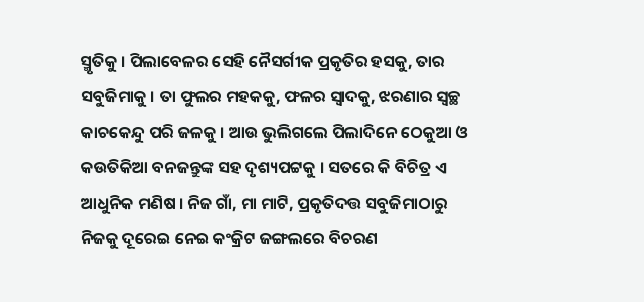ସ୍ମୃତିକୁ । ପିଲାବେଳର ସେହି ନୈସର୍ଗୀକ ପ୍ରକୃତିର ହସକୁ, ତାର ସବୁଜିମାକୁ । ତା ଫୁଲର ମହକକୁ, ଫଳର ସ୍ୱାଦକୁ, ଝରଣାର ସ୍ୱଚ୍ଛ କାଚକେନ୍ଦୁ ପରି ଜଳକୁ । ଆଉ ଭୁଲିଗଲେ ପିଲାଦିନେ ଠେକୁଆ ଓ କଉତିକିଆ ବନଜନ୍ତୁଙ୍କ ସହ ଦୃଶ୍ୟପଟ୍ଟକୁ । ସତରେ କି ବିଚିତ୍ର ଏ ଆଧୁନିକ ମଣିଷ । ନିଜ ଗାଁ, ମା ମାଟି, ପ୍ରକୃତିଦତ୍ତ ସବୁଜିମାଠାରୁ ନିଜକୁ ଦୂରେଇ ନେଇ କଂକ୍ରିଟ ଜଙ୍ଗଲରେ ବିଚରଣ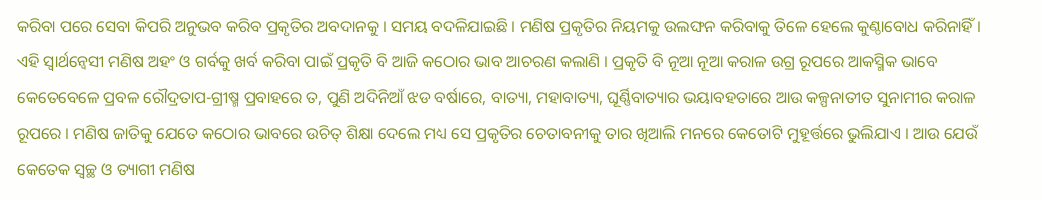କରିବା ପରେ ସେବା କିପରି ଅନୁଭବ କରିବ ପ୍ରକୃତିର ଅବଦାନକୁ । ସମୟ ବଦଳିଯାଇଛି । ମଣିଷ ପ୍ରକୃତିର ନିୟମକୁ ଉଲଙ୍ଘନ କରିବାକୁ ତିଳେ ହେଲେ କୁଣ୍ଠାବୋଧ କରିନାହିଁ । ଏହି ସ୍ୱାର୍ଥନ୍ୱେସୀ ମଣିଷ ଅହଂ ଓ ଗର୍ବକୁ ଖର୍ବ କରିବା ପାଇଁ ପ୍ରକୃତି ବି ଆଜି କଠୋର ଭାବ ଆଚରଣ କଲାଣି । ପ୍ରକୃତି ବି ନୂଆ ନୂଆ କରାଳ ଉଗ୍ର ରୂପରେ ଆକସ୍ମିକ ଭାବେ କେତେବେଳେ ପ୍ରବଳ ରୌଦ୍ରତାପ-ଗ୍ରୀଷ୍ମ ପ୍ରବାହରେ ତ, ପୁଣି ଅଦିନିଆଁ ଝଡ ବର୍ଷାରେ, ବାତ୍ୟା, ମହାବାତ୍ୟା, ଘୂର୍ଣ୍ଣିବାତ୍ୟାର ଭୟାବହତାରେ ଆଉ କଳ୍ପନାତୀତ ସୁନାମୀର କରାଳ ରୂପରେ । ମଣିଷ ଜାତିକୁ ଯେତେ କଠୋର ଭାବରେ ଉଚିତ୍ ଶିକ୍ଷା ଦେଲେ ମଧ୍ୟ ସେ ପ୍ରକୃତିର ଚେତାବନୀକୁ ତାର ଖିଆଲି ମନରେ କେତୋଟି ମୁହୂର୍ତ୍ତରେ ଭୁଲିଯାଏ । ଆଉ ଯେଉଁ କେତେକ ସ୍ୱଚ୍ଛ ଓ ତ୍ୟାଗୀ ମଣିଷ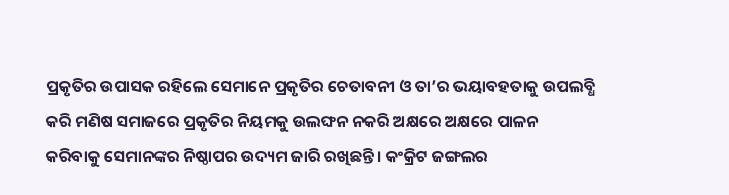ପ୍ରକୃତିର ଉପାସକ ରହିଲେ ସେମାନେ ପ୍ରକୃତିର ଚେତାବନୀ ଓ ତା’ର ଭୟାବହତାକୁ ଉପଲବ୍ଧି କରି ମଣିଷ ସମାଜରେ ପ୍ରକୃତିର ନିୟମକୁ ଉଲଙ୍ଘନ ନକରି ଅକ୍ଷରେ ଅକ୍ଷରେ ପାଳନ କରିବାକୁ ସେମାନଙ୍କର ନିଷ୍ଠାପର ଉଦ୍ୟମ ଜାରି ରଖିଛନ୍ତି । କଂକ୍ରିଟ ଜଙ୍ଗଲର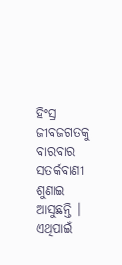ହିଂସ୍ର ଜୀବଜଗତକୁ ବାରବାର ସତର୍କବାଣୀ ଶୁଣାଇ ଆସୁଛନ୍ତି । ଏଥିପାଇଁ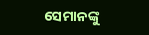ସେମାନଙ୍କୁ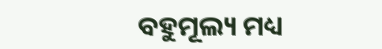ବହୁମୂଲ୍ୟ ମଧ୍ୟ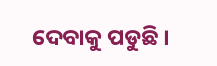ଦେବାକୁ ପଡୁଛି ।